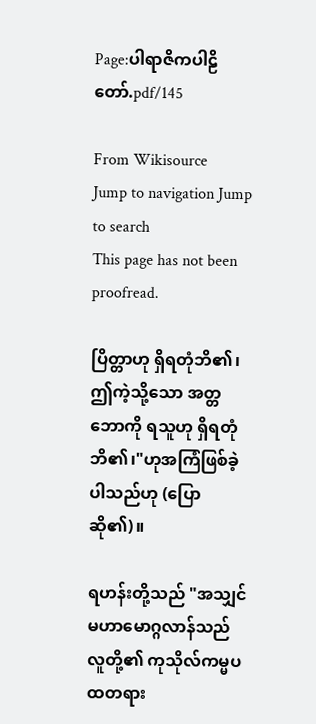Page:ပါရာဇိကပါဠိတော်.pdf/145

From Wikisource
Jump to navigation Jump to search
This page has not been proofread.

ပြိတ္တာဟု ရှိရတုံဘိ၏၊ ဤကဲ့သို့သော အတ္တဘောကို ရသူဟု ရှိရတုံဘိ၏၊"ဟုအကြံဖြစ်ခဲ့ပါသည်ဟု (ပြောဆို၏)။

ရဟန်းတို့သည် "အသျှင်မဟာမောဂ္ဂလာန်သည် လူတို့၏ ကုသိုလ်ကမ္မပထတရား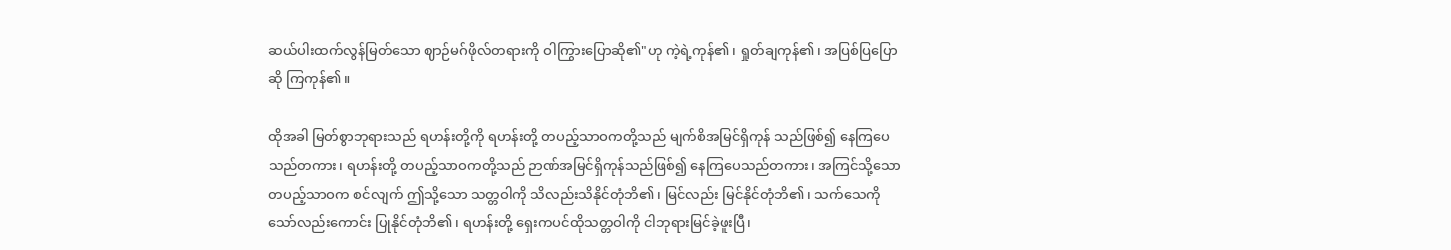ဆယ်ပါးထက်လွန်မြတ်သော ဈာဉ်မဂ်ဖိုလ်တရားကို ဝါကြွားပြောဆို၏"ဟု ကဲ့ရဲ့ကုန်၏၊ ရှုတ်ချကုန်၏၊ အပြစ်ပြပြောဆို ကြကုန်၏။

ထိုအခါ မြတ်စွာဘုရားသည် ရဟန်းတို့ကို ရဟန်းတို့ တပည့်သာဝကတို့သည် မျက်စိအမြင်ရှိကုန် သည်ဖြစ်၍ နေကြပေသည်တကား၊ ရဟန်းတို့ တပည့်သာဝကတို့သည် ဉာဏ်အမြင်ရှိကုန်သည်ဖြစ်၍ နေကြပေသည်တကား၊ အကြင်သို့သော တပည့်သာဝက စင်လျက် ဤသို့သော သတ္တဝါကို သိလည်းသိနိုင်တုံဘိ၏၊ မြင်လည်း မြင်နိုင်တုံဘိ၏၊ သက်သေကိုသော်လည်းကောင်း ပြုနိုင်တုံဘိ၏၊ ရဟန်းတို့ ရှေးကပင်ထိုသတ္တဝါကို ငါဘုရားမြင်ခဲ့ဖူးပြီ၊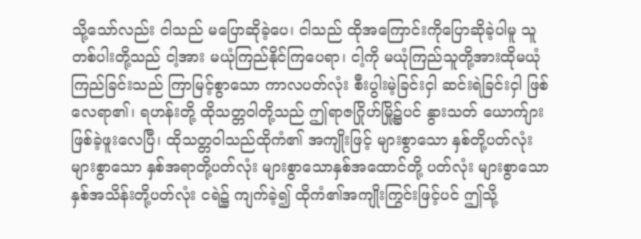သို့သော်လည်း ငါသည် မပြောဆိုခဲ့ပေ၊ ငါသည် ထိုအကြောင်းကိုပြောဆိုခဲ့ပါမူ သူတစ်ပါးတို့သည် ငါ့အား မယုံကြည်နိုင်ကြပေရာ၊ ငါ့ကို မယုံကြည်သူတို့အားထိုမယုံကြည်ခြင်းသည် ကြာမြင့်စွာသော ကာလပတ်လုံး စီးပွါးမဲ့ခြင်းငှါ ဆင်းရဲခြင်းငှါ ဖြစ်လေရာ၏၊ ရဟန်းတို့ ထိုသတ္တဝါတို့သည် ဤရာဇဂြိုဟ်မြို့၌ပင် နွားသတ် ယောက်ျား ဖြစ်ခဲ့ဖူးလေပြီ၊ ထိုသတ္တဝါသည်ထိုကံ၏ အကျိုးဖြင့် များစွာသော နှစ်တို့ပတ်လုံး များစွာသော နှစ်အရာတို့ပတ်လုံး များစွာသောနှစ်အထောင်တို့ ပတ်လုံး များစွာသော နှစ်အသိန်းတို့ပတ်လုံး ငရဲ၌ ကျက်ခဲ့၍ ထိုကံ၏အကျိုးကြွင်းဖြင့်ပင် ဤသို့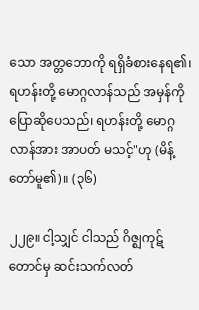သော အတ္တဘောကို ရရှိခံစားနေရ၏၊ ရဟန်းတို့ မောဂ္ဂလာန်သည် အမှန်ကိုပြောဆိုပေသည်၊ ရဟန်းတို့ မောဂ္ဂလာန်အား အာပတ် မသင့်"ဟု (မိန့်တော်မူ၏)။ (၃၆)

၂၂၉။ ငါ့သျှင် ငါသည် ဂိဇ္ဈကုဋ်တောင်မှ ဆင်းသက်လတ်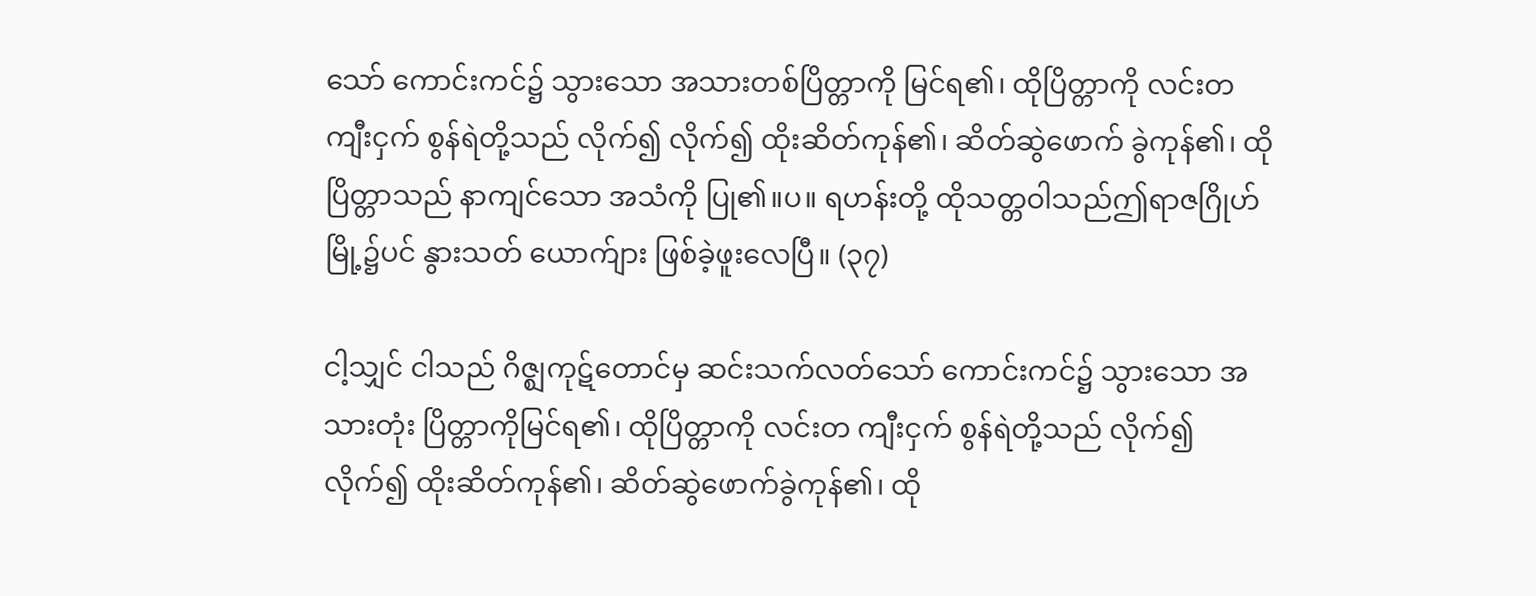သော် ကောင်းကင်၌ သွားသော အသားတစ်ပြိတ္တာကို မြင်ရ၏၊ ထိုပြိတ္တာကို လင်းတ ကျီးငှက် စွန်ရဲတို့သည် လိုက်၍ လိုက်၍ ထိုးဆိတ်ကုန်၏၊ ဆိတ်ဆွဲဖောက် ခွဲကုန်၏၊ ထိုပြိတ္တာသည် နာကျင်သော အသံကို ပြု၏။ပ။ ရဟန်းတို့ ထိုသတ္တဝါသည်ဤရာဇဂြိုဟ်မြို့၌ပင် နွားသတ် ယောက်ျား ဖြစ်ခဲ့ဖူးလေပြီ။ (၃၇)

ငါ့သျှင် ငါသည် ဂိဇ္ဈကုဋ်တောင်မှ ဆင်းသက်လတ်သော် ကောင်းကင်၌ သွားသော အသားတုံး ပြိတ္တာကိုမြင်ရ၏၊ ထိုပြိတ္တာကို လင်းတ ကျီးငှက် စွန်ရဲတို့သည် လိုက်၍ လိုက်၍ ထိုးဆိတ်ကုန်၏၊ ဆိတ်ဆွဲဖောက်ခွဲကုန်၏၊ ထို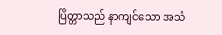ပြိတ္တာသည် နာကျင်သော အသံ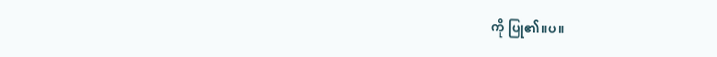ကို ပြု၏။ပ။